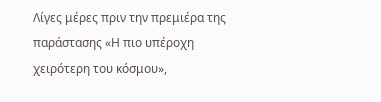Λίγες μέρες πριν την πρεμιέρα της παράστασης «Η πιο υπέροχη χειρότερη του κόσμου»,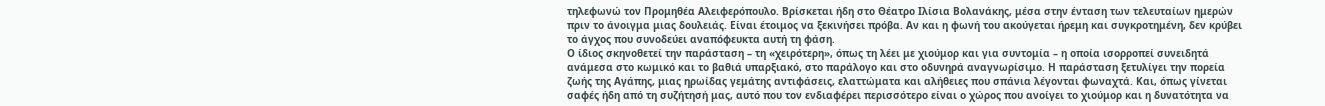τηλεφωνώ τον Προμηθέα Αλειφερόπουλο. Βρίσκεται ήδη στο Θέατρο Ιλίσια Βολανάκης, μέσα στην ένταση των τελευταίων ημερών πριν το άνοιγμα μιας δουλειάς. Είναι έτοιμος να ξεκινήσει πρόβα. Αν και η φωνή του ακούγεται ήρεμη και συγκροτημένη, δεν κρύβει το άγχος που συνοδεύει αναπόφευκτα αυτή τη φάση.
Ο ίδιος σκηνοθετεί την παράσταση – τη «χειρότερη», όπως τη λέει με χιούμορ και για συντομία – η οποία ισορροπεί συνειδητά ανάμεσα στο κωμικό και το βαθιά υπαρξιακό, στο παράλογο και στο οδυνηρά αναγνωρίσιμο. Η παράσταση ξετυλίγει την πορεία ζωής της Αγάπης, μιας ηρωίδας γεμάτης αντιφάσεις, ελαττώματα και αλήθειες που σπάνια λέγονται φωναχτά. Και, όπως γίνεται σαφές ήδη από τη συζήτησή μας, αυτό που τον ενδιαφέρει περισσότερο είναι ο χώρος που ανοίγει το χιούμορ και η δυνατότητα να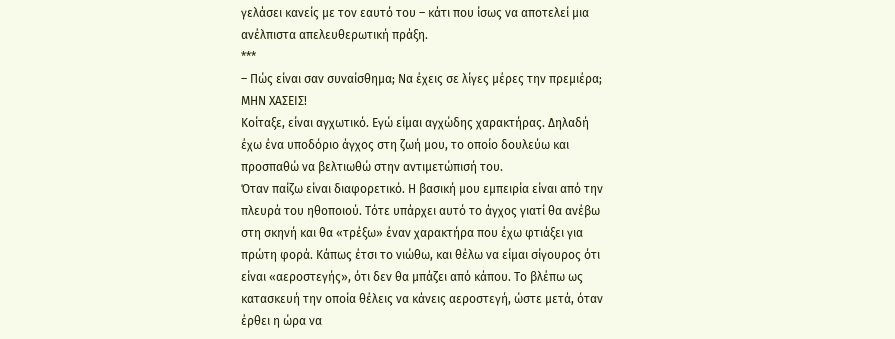γελάσει κανείς με τον εαυτό του – κάτι που ίσως να αποτελεί μια ανέλπιστα απελευθερωτική πράξη.
***
– Πώς είναι σαν συναίσθημα; Να έχεις σε λίγες μέρες την πρεμιέρα;
ΜΗΝ ΧΑΣΕΙΣ!
Κοίταξε, είναι αγχωτικό. Εγώ είμαι αγχώδης χαρακτήρας. Δηλαδή έχω ένα υποδόριο άγχος στη ζωή μου, το οποίο δουλεύω και προσπαθώ να βελτιωθώ στην αντιμετώπισή του.
Όταν παίζω είναι διαφορετικό. Η βασική μου εμπειρία είναι από την πλευρά του ηθοποιού. Τότε υπάρχει αυτό το άγχος γιατί θα ανέβω στη σκηνή και θα «τρέξω» έναν χαρακτήρα που έχω φτιάξει για πρώτη φορά. Κάπως έτσι το νιώθω, και θέλω να είμαι σίγουρος ότι είναι «αεροστεγής», ότι δεν θα μπάζει από κάπου. Το βλέπω ως κατασκευή την οποία θέλεις να κάνεις αεροστεγή, ώστε μετά, όταν έρθει η ώρα να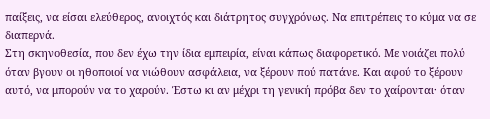παίξεις, να είσαι ελεύθερος, ανοιχτός και διάτρητος συγχρόνως. Να επιτρέπεις το κύμα να σε διαπερνά.
Στη σκηνοθεσία, που δεν έχω την ίδια εμπειρία, είναι κάπως διαφορετικό. Με νοιάζει πολύ όταν βγουν οι ηθοποιοί να νιώθουν ασφάλεια, να ξέρουν πού πατάνε. Και αφού το ξέρουν αυτό, να μπορούν να το χαρούν. Έστω κι αν μέχρι τη γενική πρόβα δεν το χαίρονται· όταν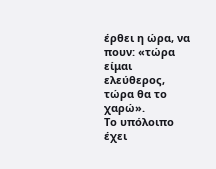έρθει η ώρα, να πουν: «τώρα είμαι ελεύθερος, τώρα θα το χαρώ».
Το υπόλοιπο έχει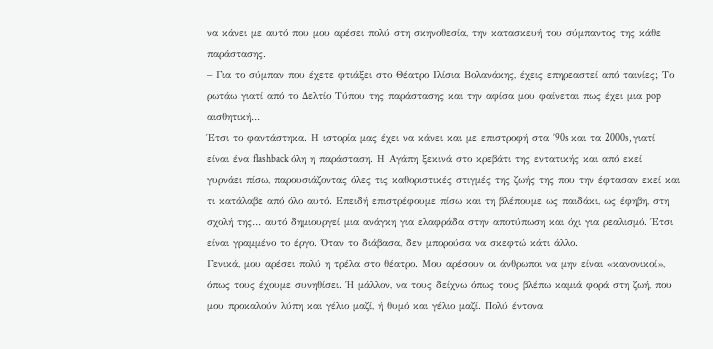να κάνει με αυτό που μου αρέσει πολύ στη σκηνοθεσία, την κατασκευή του σύμπαντος της κάθε παράστασης.
– Για το σύμπαν που έχετε φτιάξει στο Θέατρο Ιλίσια Βολανάκης, έχεις επηρεαστεί από ταινίες; Το ρωτάω γιατί από το Δελτίο Τύπου της παράστασης και την αφίσα μου φαίνεται πως έχει μια pop αισθητική…
Έτσι το φαντάστηκα. Η ιστορία μας έχει να κάνει και με επιστροφή στα ’90s και τα 2000s, γιατί είναι ένα flashback όλη η παράσταση. Η Αγάπη ξεκινά στο κρεβάτι της εντατικής και από εκεί γυρνάει πίσω, παρουσιάζοντας όλες τις καθοριστικές στιγμές της ζωής της που την έφτασαν εκεί και τι κατάλαβε από όλο αυτό. Επειδή επιστρέφουμε πίσω και τη βλέπουμε ως παιδάκι, ως έφηβη, στη σχολή της… αυτό δημιουργεί μια ανάγκη για ελαφράδα στην αποτύπωση και όχι για ρεαλισμό. Έτσι είναι γραμμένο το έργο. Όταν το διάβασα, δεν μπορούσα να σκεφτώ κάτι άλλο.
Γενικά, μου αρέσει πολύ η τρέλα στο θέατρο. Μου αρέσουν οι άνθρωποι να μην είναι «κανονικοί», όπως τους έχουμε συνηθίσει. Ή μάλλον, να τους δείχνω όπως τους βλέπω καμιά φορά στη ζωή, που μου προκαλούν λύπη και γέλιο μαζί, ή θυμό και γέλιο μαζί. Πολύ έντονα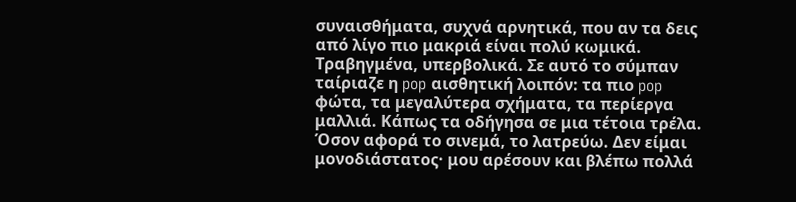συναισθήματα, συχνά αρνητικά, που αν τα δεις από λίγο πιο μακριά είναι πολύ κωμικά. Τραβηγμένα, υπερβολικά. Σε αυτό το σύμπαν ταίριαζε η pop αισθητική λοιπόν: τα πιο pop φώτα, τα μεγαλύτερα σχήματα, τα περίεργα μαλλιά. Κάπως τα οδήγησα σε μια τέτοια τρέλα.
Όσον αφορά το σινεμά, το λατρεύω. Δεν είμαι μονοδιάστατος· μου αρέσουν και βλέπω πολλά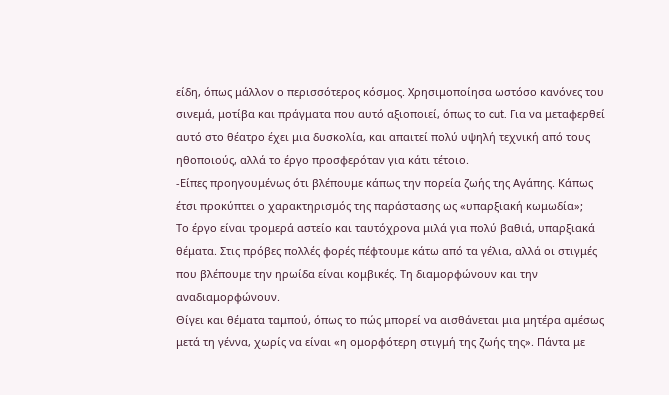είδη, όπως μάλλον ο περισσότερος κόσμος. Χρησιμοποίησα ωστόσο κανόνες του σινεμά, μοτίβα και πράγματα που αυτό αξιοποιεί, όπως το cut. Για να μεταφερθεί αυτό στο θέατρο έχει μια δυσκολία, και απαιτεί πολύ υψηλή τεχνική από τους ηθοποιούς, αλλά το έργο προσφερόταν για κάτι τέτοιο.
-Είπες προηγουμένως ότι βλέπουμε κάπως την πορεία ζωής της Αγάπης. Κάπως έτσι προκύπτει ο χαρακτηρισμός της παράστασης ως «υπαρξιακή κωμωδία»;
Το έργο είναι τρομερά αστείο και ταυτόχρονα μιλά για πολύ βαθιά, υπαρξιακά θέματα. Στις πρόβες πολλές φορές πέφτουμε κάτω από τα γέλια, αλλά οι στιγμές που βλέπουμε την ηρωίδα είναι κομβικές. Τη διαμορφώνουν και την αναδιαμορφώνουν.
Θίγει και θέματα ταμπού, όπως το πώς μπορεί να αισθάνεται μια μητέρα αμέσως μετά τη γέννα, χωρίς να είναι «η ομορφότερη στιγμή της ζωής της». Πάντα με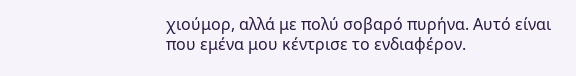χιούμορ, αλλά με πολύ σοβαρό πυρήνα. Αυτό είναι που εμένα μου κέντρισε το ενδιαφέρον.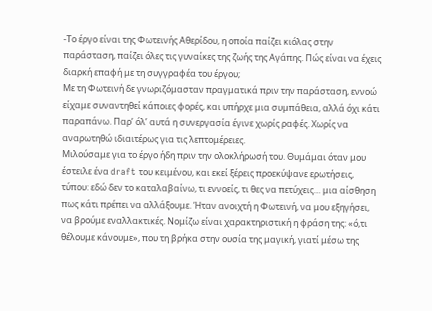-Το έργο είναι της Φωτεινής Αθερίδου, η οποία παίζει κιόλας στην παράσταση, παίζει όλες τις γυναίκες της ζωής της Αγάπης. Πώς είναι να έχεις διαρκή επαφή με τη συγγραφέα του έργου;
Με τη Φωτεινή δε γνωριζόμασταν πραγματικά πριν την παράσταση, εννοώ είχαμε συναντηθεί κάποιες φορές, και υπήρχε μια συμπάθεια, αλλά όχι κάτι παραπάνω. Παρ’ όλ’ αυτά η συνεργασία έγινε χωρίς ραφές. Χωρίς να αναρωτηθώ ιδιαιτέρως για τις λεπτομέρειες.
Μιλούσαμε για το έργο ήδη πριν την ολοκλήρωσή του. Θυμάμαι όταν μου έστειλε ένα draft του κειμένου, και εκεί ξέρεις προεκύψανε ερωτήσεις, τύπου: εδώ δεν το καταλαβαίνω, τι εννοείς, τι θες να πετύχεις… μια αίσθηση πως κάτι πρέπει να αλλάξουμε. Ήταν ανοιχτή η Φωτεινή, να μου εξηγήσει, να βρούμε εναλλακτικές. Νομίζω είναι χαρακτηριστική η φράση της: «ό,τι θέλουμε κάνουμε», που τη βρήκα στην ουσία της μαγική, γιατί μέσω της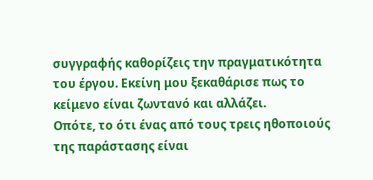συγγραφής καθορίζεις την πραγματικότητα του έργου. Εκείνη μου ξεκαθάρισε πως το κείμενο είναι ζωντανό και αλλάζει.
Οπότε, το ότι ένας από τους τρεις ηθοποιούς της παράστασης είναι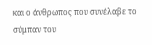και ο άνθρωπος που συνέλαβε το σύμπαν του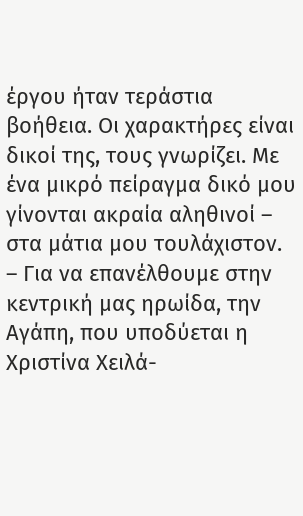έργου ήταν τεράστια βοήθεια. Οι χαρακτήρες είναι δικοί της, τους γνωρίζει. Με ένα μικρό πείραγμα δικό μου γίνονται ακραία αληθινοί – στα μάτια μου τουλάχιστον.
– Για να επανέλθουμε στην κεντρική μας ηρωίδα, την Αγάπη, που υποδύεται η Χριστίνα Χειλά-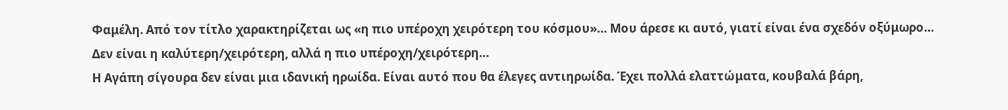Φαμέλη. Από τον τίτλο χαρακτηρίζεται ως «η πιο υπέροχη χειρότερη του κόσμου»… Μου άρεσε κι αυτό, γιατί είναι ένα σχεδόν οξύμωρο… Δεν είναι η καλύτερη/χειρότερη, αλλά η πιο υπέροχη/χειρότερη…
Η Αγάπη σίγουρα δεν είναι μια ιδανική ηρωίδα. Είναι αυτό που θα έλεγες αντιηρωίδα. Έχει πολλά ελαττώματα, κουβαλά βάρη,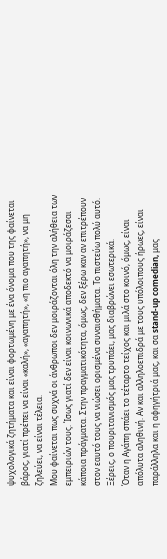ψυχολογικά ζητήματα και είναι φορτωμένη με ένα όνομα που της φαίνεται βάρος, γιατί πρέπει να είναι «καλή», «αγαπητή», «η πιο αγαπητή», να μη ζηλεύει, να είναι τέλεια.
Μου φαίνεται πως συχνά οι άνθρωποι δεν μοιράζονται όλη την αλήθεια των εμπειριών τους. Ίσως γιατί δεν είναι κοινωνικά αποδεκτό να μοιράζεσαι κάποια πράγματα. Στην πραγματικότητα, όμως, δεν ξέρω καν αν επιτρέπουν στον εαυτό τους να νιώσει ορισμένα συναισθήματα. Το πιστεύω πολύ αυτό. Ξέρεις, ο πουριτανισμός μας τρυπάει, μας διαβρώνει εσωτερικά.
Όταν η Αγάπη σπάει το τέταρτο τείχος και μιλά στο κοινό, όμως, είναι απόλυτα αληθινή. Αν και αλληλοεπιδρά με τους υπόλοιπους ήρωες, είναι παράλληλα και η αφηγήτριά μας, και σα stand-up comedian, μας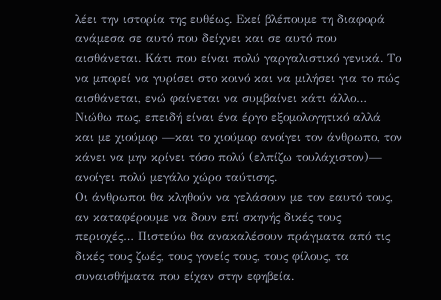λέει την ιστορία της ευθέως. Εκεί βλέπουμε τη διαφορά ανάμεσα σε αυτό που δείχνει και σε αυτό που αισθάνεται. Κάτι που είναι πολύ γαργαλιστικό γενικά. Το να μπορεί να γυρίσει στο κοινό και να μιλήσει για το πώς αισθάνεται, ενώ φαίνεται να συμβαίνει κάτι άλλο… Νιώθω πως, επειδή είναι ένα έργο εξομολογητικό αλλά και με χιούμορ —και το χιούμορ ανοίγει τον άνθρωπο, τον κάνει να μην κρίνει τόσο πολύ (ελπίζω τουλάχιστον)— ανοίγει πολύ μεγάλο χώρο ταύτισης.
Οι άνθρωποι θα κληθούν να γελάσουν με τον εαυτό τους, αν καταφέρουμε να δουν επί σκηνής δικές τους περιοχές… Πιστεύω θα ανακαλέσουν πράγματα από τις δικές τους ζωές, τους γονείς τους, τους φίλους, τα συναισθήματα που είχαν στην εφηβεία.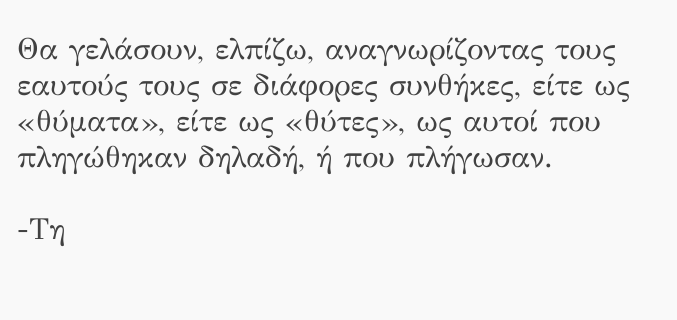Θα γελάσουν, ελπίζω, αναγνωρίζοντας τους εαυτούς τους σε διάφορες συνθήκες, είτε ως «θύματα», είτε ως «θύτες», ως αυτοί που πληγώθηκαν δηλαδή, ή που πλήγωσαν.

-Τη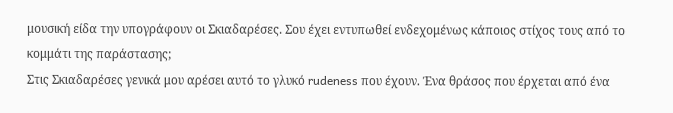μουσική είδα την υπογράφουν οι Σκιαδαρέσες. Σου έχει εντυπωθεί ενδεχομένως κάποιος στίχος τους από το κομμάτι της παράστασης;
Στις Σκιαδαρέσες γενικά μου αρέσει αυτό το γλυκό rudeness που έχουν. Ένα θράσος που έρχεται από ένα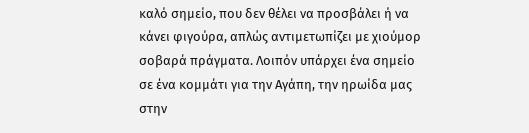καλό σημείο, που δεν θέλει να προσβάλει ή να κάνει φιγούρα, απλώς αντιμετωπίζει με χιούμορ σοβαρά πράγματα. Λοιπόν υπάρχει ένα σημείο σε ένα κομμάτι για την Αγάπη, την ηρωίδα μας στην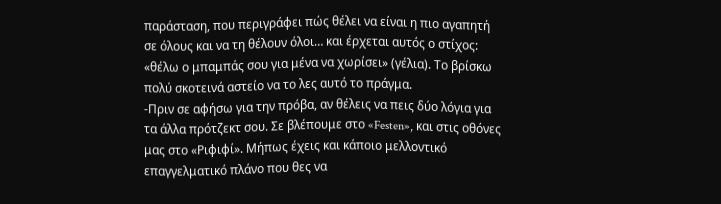παράσταση, που περιγράφει πώς θέλει να είναι η πιο αγαπητή σε όλους και να τη θέλουν όλοι… και έρχεται αυτός ο στίχος: «θέλω ο μπαμπάς σου για μένα να χωρίσει» (γέλια). Το βρίσκω πολύ σκοτεινά αστείο να το λες αυτό το πράγμα.
-Πριν σε αφήσω για την πρόβα, αν θέλεις να πεις δύο λόγια για τα άλλα πρότζεκτ σου. Σε βλέπουμε στο «Festen», και στις οθόνες μας στο «Ριφιφί». Μήπως έχεις και κάποιο μελλοντικό επαγγελματικό πλάνο που θες να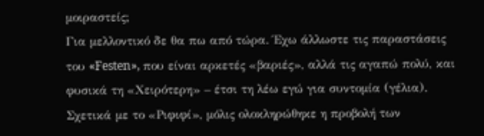μοιραστείς;
Για μελλοντικό δε θα πω από τώρα. Έχω άλλωστε τις παραστάσεις του «Festen», που είναι αρκετές «βαριές», αλλά τις αγαπώ πολύ, και φυσικά τη «Χειρότερη» – έτσι τη λέω εγώ για συντομία (γέλια).
Σχετικά με το «Ριφιφί», μόλις ολοκληρώθηκε η προβολή των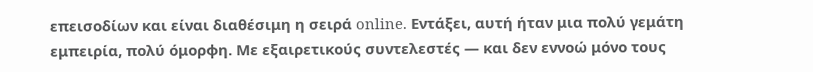επεισοδίων και είναι διαθέσιμη η σειρά online. Εντάξει, αυτή ήταν μια πολύ γεμάτη εμπειρία, πολύ όμορφη. Με εξαιρετικούς συντελεστές — και δεν εννοώ μόνο τους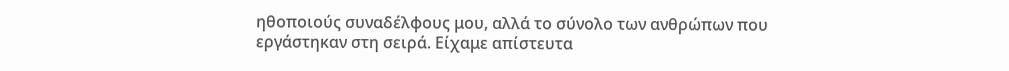ηθοποιούς συναδέλφους μου, αλλά το σύνολο των ανθρώπων που εργάστηκαν στη σειρά. Είχαμε απίστευτα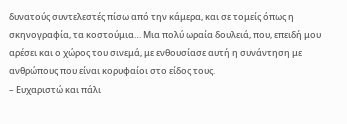δυνατούς συντελεστές πίσω από την κάμερα, και σε τομείς όπως η σκηνογραφία, τα κοστούμια… Μια πολύ ωραία δουλειά, που, επειδή μου αρέσει και ο χώρος του σινεμά, με ενθουσίασε αυτή η συνάντηση με ανθρώπους που είναι κορυφαίοι στο είδος τους.
– Ευχαριστώ και πάλι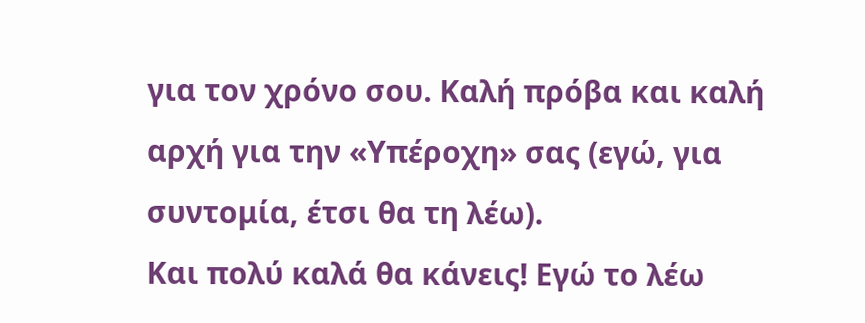για τον χρόνο σου. Καλή πρόβα και καλή αρχή για την «Υπέροχη» σας (εγώ, για συντομία, έτσι θα τη λέω).
Και πολύ καλά θα κάνεις! Εγώ το λέω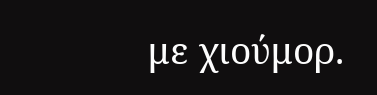με χιούμορ.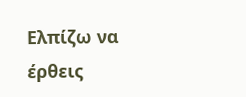Ελπίζω να έρθεις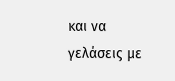και να γελάσεις με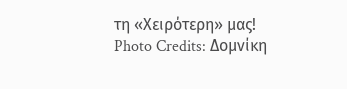τη «Χειρότερη» μας!
Photo Credits: Δομνίκη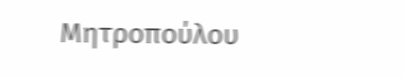Μητροπούλου